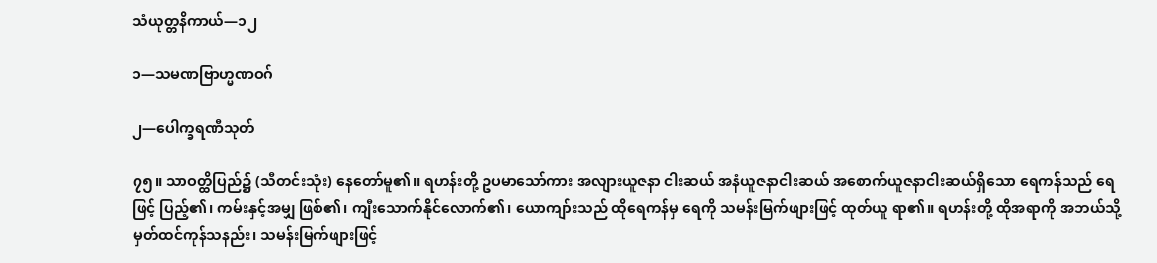သံယုတ္တနိကာယ်—၁၂

၁—သမဏဗြာဟ္မဏဝဂ်

၂—ပေါက္ခရဏီသုတ်

၇၅။ သာဝတ္ထိပြည်၌ (သီတင်းသုံး) နေတော်မူ၏။ ရဟန်းတို့ ဥပမာသော်ကား အလျားယူဇနာ ငါးဆယ် အနံယူဇနာငါးဆယ် အစောက်ယူဇနာငါးဆယ်ရှိသော ရေကန်သည် ရေဖြင့် ပြည့်၏၊ ကမ်းနှင့်အမျှ ဖြစ်၏၊ ကျီးသောက်နိုင်လောက်၏၊ ယောကျာ်းသည် ထိုရေကန်မှ ရေကို သမန်းမြက်ဖျားဖြင့် ထုတ်ယူ ရာ၏။ ရဟန်းတို့ ထိုအရာကို အဘယ်သို့ မှတ်ထင်ကုန်သနည်း၊ သမန်းမြက်ဖျားဖြင့်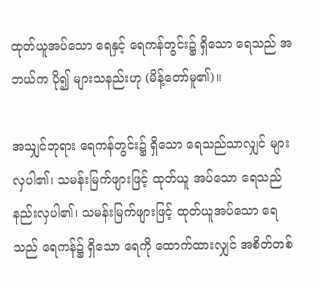ထုတ်ယူအပ်သော ရေနှင့် ရေကန်တွင်း၌ ရှိသော ရေသည် အဘယ်က ပို၍ များသနည်းဟု (မိန့်တော်မူ၏)။

အသျှင်ဘုရား ရေကန်တွင်း၌ ရှိသော ရေသည်သာလျှင် များလှပါ၏၊ သမန်းမြက်ဖျားဖြင့် ထုတ်ယူ အပ်သော ရေသည် နည်းလှပါ၏၊ သမန်းမြက်ဖျားဖြင့် ထုတ်ယူအပ်သော ရေသည် ရေကန်၌ ရှိသော ရေကို ထောက်ထားလျှင် အစိတ်တစ်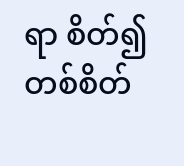ရာ စိတ်၍ တစ်စိတ်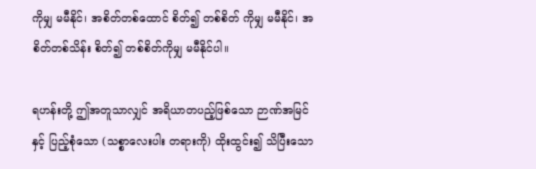ကိုမျှ မမီနိုင်၊ အစိတ်တစ်ထောင် စိတ်၍ တစ်စိတ် ကိုမျှ မမီနိုင်၊ အစိတ်တစ်သိန်း စိတ်၍ တစ်စိတ်ကိုမျှ မမီနိုင်ပါ။

ရဟန်းတို့ ဤအတူသာလျှင် အရိယာတပည့်ဖြစ်သော ဉာဏ်အမြင်နှင့် ပြည့်စုံသော (သစ္စာလေးပါး တရားကို) ထိုးထွင်း၍ သိပြီးသော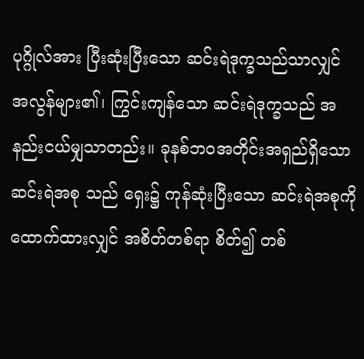ပုဂ္ဂိုလ်အား ပြီးဆုံးပြီးသော ဆင်းရဲဒုက္ခသည်သာလျှင် အလွန်များ၏၊ ကြွင်းကျန်သော ဆင်းရဲဒုက္ခသည် အနည်းငယ်မျှသာတည်း။ ခုနစ်ဘဝအတိုင်းအရှည်ရှိသော ဆင်းရဲအစု သည် ရှေး၌ ကုန်ဆုံးပြီးသော ဆင်းရဲအစုကို ထောက်ထားလျှင် အစိတ်တစ်ရာ စိတ်၍ တစ်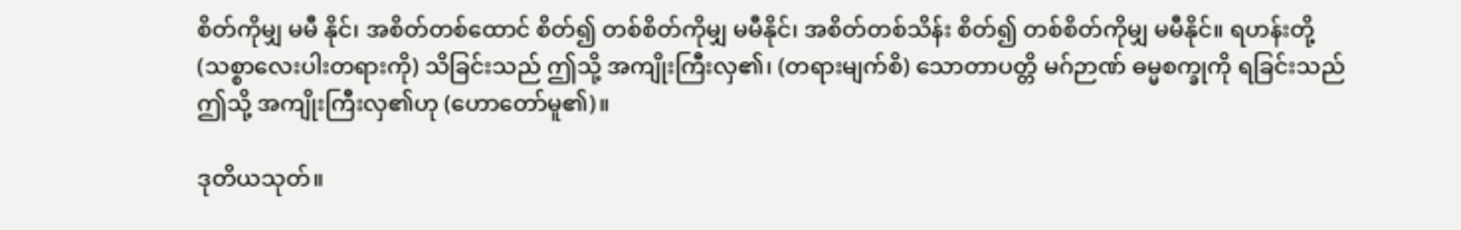စိတ်ကိုမျှ မမီ နိုင်၊ အစိတ်တစ်ထောင် စိတ်၍ တစ်စိတ်ကိုမျှ မမီနိုင်၊ အစိတ်တစ်သိန်း စိတ်၍ တစ်စိတ်ကိုမျှ မမီနိုင်။ ရဟန်းတို့ (သစ္စာလေးပါးတရားကို) သိခြင်းသည် ဤသို့ အကျိုးကြီးလှ၏၊ (တရားမျက်စိ) သောတာပတ္တိ မဂ်ဉာဏ် ဓမ္မစက္ခုကို ရခြင်းသည် ဤသို့ အကျိုးကြီးလှ၏ဟု (ဟောတော်မူ၏)။

ဒုတိယသုတ်။